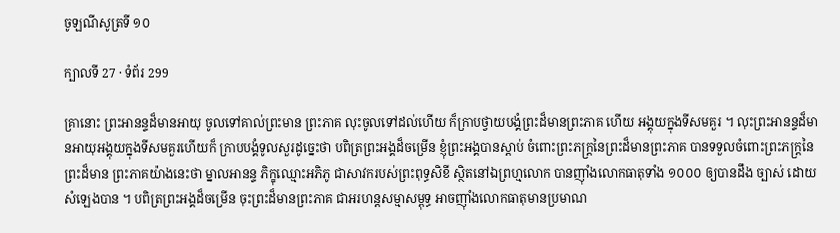ចូឡណីសូត្រទី ១០

ក្បាលទី 27 · ទំព័រ 299

គ្រានោះ ព្រះអានន្ទដ៏មានអាយុ ចូលទៅគាល់ព្រះមាន ព្រះភាគ លុះចូលទៅដល់ហើយ ក៏ក្រាបថ្វាយបង្គំព្រះដ៏មានព្រះភាគ ហើយ អង្គុយក្នុងទីសមគួរ ។ លុះព្រះអានន្ទដ៏មានអាយុអង្គុយក្នុងទីសមគួរហើយក៏ ក្រាបបង្គំទូលសួរដូច្នេះថា បពិត្រព្រះអង្គដ៏ចម្រើន ខ្ញុំព្រះអង្គបានស្តាប់ ចំពោះព្រះភក្ត្រនៃព្រះដ៏មានព្រះភាគ បានទទួលចំពោះព្រះភក្ត្រនៃព្រះដ៏មាន ព្រះភាគយ៉ាងនេះថា ម្នាលអានន្ទ ភិក្ខុឈ្មោះអភិភូ ជាសាវករបស់ព្រះពុទ្ធសិខី ស្ថិតនៅឯព្រហ្មលោក បានញ៉ាំងលោកធាតុទាំង ១០០០ ឲ្យបានដឹង ច្បាស់ ដោយសំឡេងបាន ។ បពិត្រព្រះអង្គដ៏ចម្រើន ចុះព្រះដ៏មានព្រះភាគ ជាអរហន្តសម្មាសម្ពុទ្ធ អាចញ៉ាំងលោកធាតុមានប្រមាណ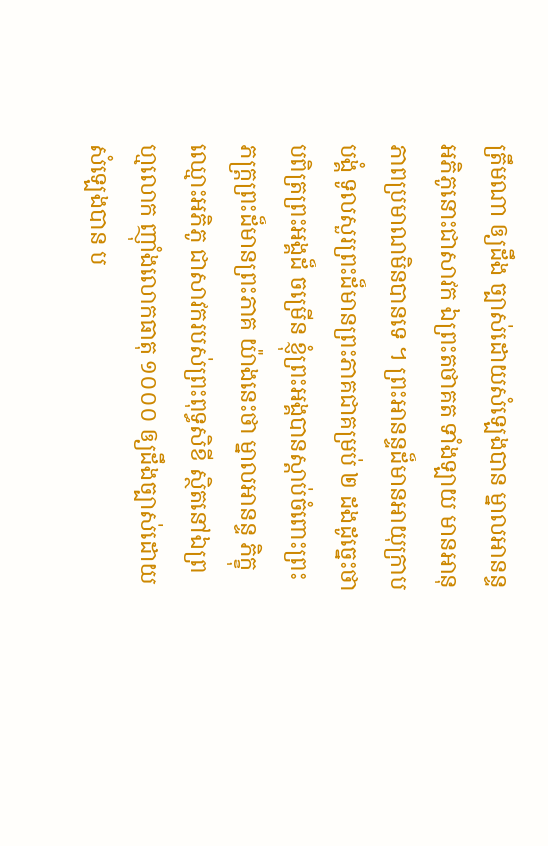ត្រឹមណា ឲ្យដឹង ច្បាស់ដោយសំឡេងបាន ម្នាលអានន្ទ អភិភូនោះជាសាវក ឯព្រះតថាគត ទាំងឡាយ មានអានុភាពប្រមាណមិនបានទេ ។ ព្រះអានន្ទដ៏មានអាយុក្រាបបង្គំ ទូលសួរព្រះដ៏មានព្រះភាគជាគម្រប់ ២ ដងដូច្នេះថា បពិត្រព្រះអង្គដ៏ ចម្រើន ខ្ញុំព្រះអង្គបានស្តាប់ចំពោះព្រះភក្ត្រព្រះដ៏មានព្រះភាគ យ៉ាងនេះថា ម្នាលអានន្ទ ភិក្ខុឈ្មោះអភិភូ ជាសាវករបស់ព្រះពុទ្ធសិខី ស្ថិតនៅឯព្រហ្មលោក ញ៉ាំងលោកធាតុ ១០០០ ឲ្យដឹងច្បាស់ដោយសំឡេងបាន ប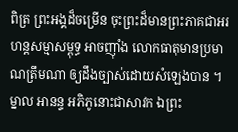ពិត្រ ព្រះអង្គដ៏ចម្រើន ចុះព្រះដ៏មានព្រះភាគជាអរហន្តសម្មាសម្ពុទ្ធ អាចញ៉ាំង លោកធាតុមានប្រមាណត្រឹមណា ឲ្យដឹងច្បាស់ដោយសំឡេងបាន ។ ម្នាល អានន្ទ អភិភូនោះជាសាវក ឯព្រះ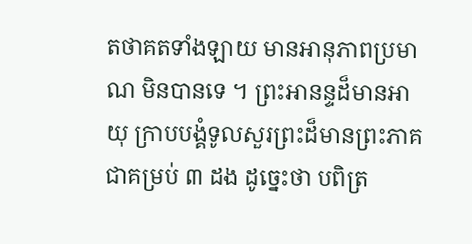តថាគតទាំងឡាយ មានអានុភាពប្រមាណ មិនបានទេ ។ ព្រះអានន្ទដ៏មានអាយុ ក្រាបបង្គំទូលសួរព្រះដ៏មានព្រះភាគ ជាគម្រប់ ៣ ដង ដូច្នេះថា បពិត្រ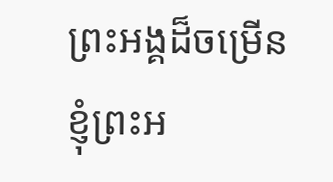ព្រះអង្គដ៏ចម្រើន ខ្ញុំព្រះអ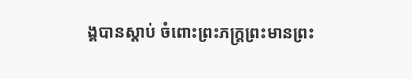ង្គបានស្តាប់ ចំពោះព្រះភក្ត្រព្រះមានព្រះ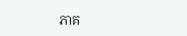ភាគ